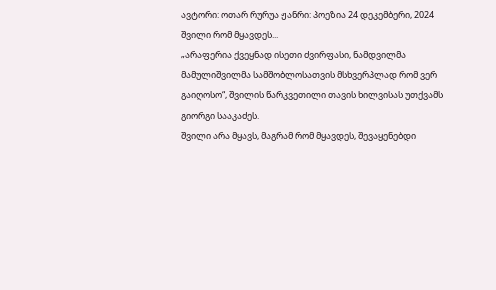ავტორი: ოთარ რურუა ჟანრი: პოეზია 24 დეკემბერი, 2024
შვილი რომ მყავდეს...
„არაფერია ქვეყნად ისეთი ძვირფასი, ნამდვილმა მამულიშვილმა სამშობლოსათვის მსხვერპლად რომ ვერ გაიღოსო“, შვილის წარკვეთილი თავის ხილვისას უთქვამს გიორგი სააკაძეს.
შვილი არა მყავს, მაგრამ რომ მყავდეს, შევაყენებდი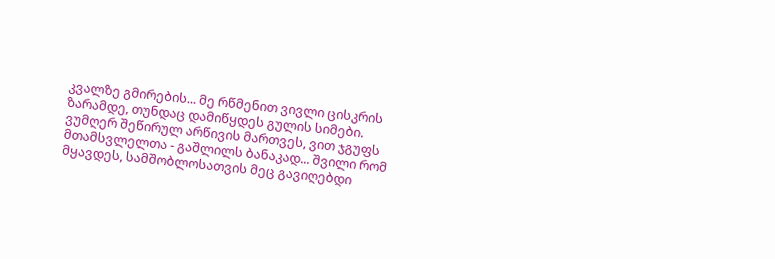კვალზე გმირების... მე რწმენით ვივლი ცისკრის ზარამდე, თუნდაც დამიწყდეს გულის სიმები.
ვუმღერ შეწირულ არწივის მართვეს, ვით ჯგუფს მთამსვლელთა - გაშლილს ბანაკად... შვილი რომ მყავდეს, სამშობლოსათვის მეც გავიღებდი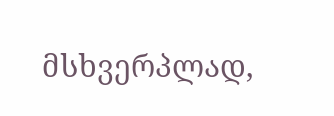მსხვერპლად,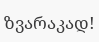ზვარაკად!